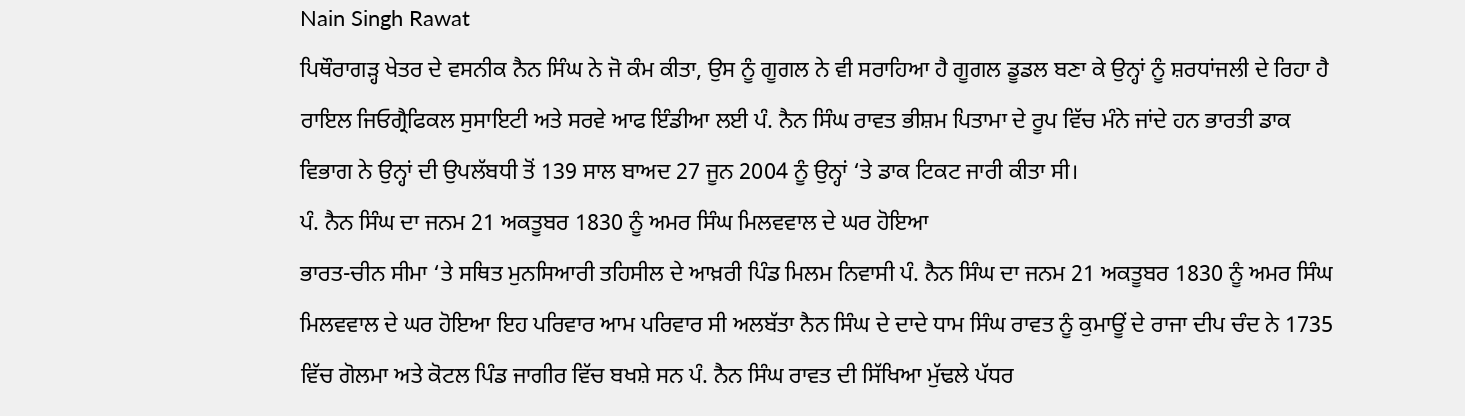Nain Singh Rawat
ਪਿਥੌਰਾਗੜ੍ਹ ਖੇਤਰ ਦੇ ਵਸਨੀਕ ਨੈਨ ਸਿੰਘ ਨੇ ਜੋ ਕੰਮ ਕੀਤਾ, ਉਸ ਨੂੰ ਗੂਗਲ ਨੇ ਵੀ ਸਰਾਹਿਆ ਹੈ ਗੂਗਲ ਡੂਡਲ ਬਣਾ ਕੇ ਉਨ੍ਹਾਂ ਨੂੰ ਸ਼ਰਧਾਂਜਲੀ ਦੇ ਰਿਹਾ ਹੈ ਰਾਇਲ ਜਿਓਗ੍ਰੈਫਿਕਲ ਸੁਸਾਇਟੀ ਅਤੇ ਸਰਵੇ ਆਫ ਇੰਡੀਆ ਲਈ ਪੰ. ਨੈਨ ਸਿੰਘ ਰਾਵਤ ਭੀਸ਼ਮ ਪਿਤਾਮਾ ਦੇ ਰੂਪ ਵਿੱਚ ਮੰਨੇ ਜਾਂਦੇ ਹਨ ਭਾਰਤੀ ਡਾਕ ਵਿਭਾਗ ਨੇ ਉਨ੍ਹਾਂ ਦੀ ਉਪਲੱਬਧੀ ਤੋਂ 139 ਸਾਲ ਬਾਅਦ 27 ਜੂਨ 2004 ਨੂੰ ਉਨ੍ਹਾਂ ‘ਤੇ ਡਾਕ ਟਿਕਟ ਜਾਰੀ ਕੀਤਾ ਸੀ।
ਪੰ. ਨੈਨ ਸਿੰਘ ਦਾ ਜਨਮ 21 ਅਕਤੂਬਰ 1830 ਨੂੰ ਅਮਰ ਸਿੰਘ ਮਿਲਵਵਾਲ ਦੇ ਘਰ ਹੋਇਆ
ਭਾਰਤ-ਚੀਨ ਸੀਮਾ ‘ਤੇ ਸਥਿਤ ਮੁਨਸਿਆਰੀ ਤਹਿਸੀਲ ਦੇ ਆਖ਼ਰੀ ਪਿੰਡ ਮਿਲਮ ਨਿਵਾਸੀ ਪੰ. ਨੈਨ ਸਿੰਘ ਦਾ ਜਨਮ 21 ਅਕਤੂਬਰ 1830 ਨੂੰ ਅਮਰ ਸਿੰਘ ਮਿਲਵਵਾਲ ਦੇ ਘਰ ਹੋਇਆ ਇਹ ਪਰਿਵਾਰ ਆਮ ਪਰਿਵਾਰ ਸੀ ਅਲਬੱਤਾ ਨੈਨ ਸਿੰਘ ਦੇ ਦਾਦੇ ਧਾਮ ਸਿੰਘ ਰਾਵਤ ਨੂੰ ਕੁਮਾਊਂ ਦੇ ਰਾਜਾ ਦੀਪ ਚੰਦ ਨੇ 1735 ਵਿੱਚ ਗੋਲਮਾ ਅਤੇ ਕੋਟਲ ਪਿੰਡ ਜਾਗੀਰ ਵਿੱਚ ਬਖਸ਼ੇ ਸਨ ਪੰ. ਨੈਨ ਸਿੰਘ ਰਾਵਤ ਦੀ ਸਿੱਖਿਆ ਮੁੱਢਲੇ ਪੱਧਰ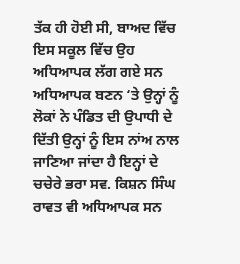ਤੱਕ ਹੀ ਹੋਈ ਸੀ, ਬਾਅਦ ਵਿੱਚ ਇਸ ਸਕੂਲ ਵਿੱਚ ਉਹ ਅਧਿਆਪਕ ਲੱਗ ਗਏ ਸਨ ਅਧਿਆਪਕ ਬਣਨ ‘ਤੇ ਉਨ੍ਹਾਂ ਨੂੰ ਲੋਕਾਂ ਨੇ ਪੰਡਿਤ ਦੀ ਉਪਾਧੀ ਦੇ ਦਿੱਤੀ ਉਨ੍ਹਾਂ ਨੂੰ ਇਸ ਨਾਂਅ ਨਾਲ ਜਾਣਿਆ ਜਾਂਦਾ ਹੈ ਇਨ੍ਹਾਂ ਦੇ ਚਚੇਰੇ ਭਰਾ ਸਵ. ਕਿਸ਼ਨ ਸਿੰਘ ਰਾਵਤ ਵੀ ਅਧਿਆਪਕ ਸਨ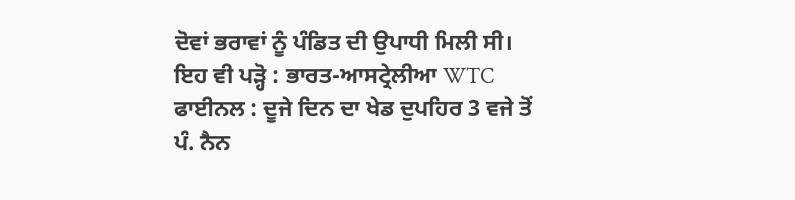ਦੋਵਾਂ ਭਰਾਵਾਂ ਨੂੰ ਪੰਡਿਤ ਦੀ ਉਪਾਧੀ ਮਿਲੀ ਸੀ।
ਇਹ ਵੀ ਪੜ੍ਹੋ : ਭਾਰਤ-ਆਸਟ੍ਰੇਲੀਆ WTC ਫਾਈਨਲ : ਦੂਜੇ ਦਿਨ ਦਾ ਖੇਡ ਦੁਪਹਿਰ 3 ਵਜੇ ਤੋਂ
ਪੰ. ਨੈਨ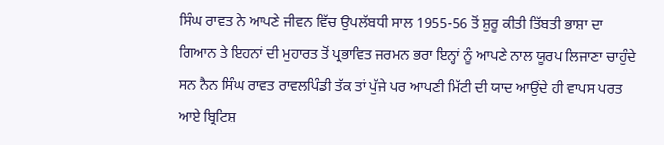ਸਿੰਘ ਰਾਵਤ ਨੇ ਆਪਣੇ ਜੀਵਨ ਵਿੱਚ ਉਪਲੱਬਧੀ ਸਾਲ 1955-56 ਤੋਂ ਸ਼ੁਰੂ ਕੀਤੀ ਤਿੱਬਤੀ ਭਾਸ਼ਾ ਦਾ ਗਿਆਨ ਤੇ ਇਹਨਾਂ ਦੀ ਮੁਹਾਰਤ ਤੋਂ ਪ੍ਰਭਾਵਿਤ ਜਰਮਨ ਭਰਾ ਇਨ੍ਹਾਂ ਨੂੰ ਆਪਣੇ ਨਾਲ ਯੂਰਪ ਲਿਜਾਣਾ ਚਾਹੁੰਦੇ ਸਨ ਨੈਨ ਸਿੰਘ ਰਾਵਤ ਰਾਵਲਪਿੰਡੀ ਤੱਕ ਤਾਂ ਪੁੱਜੇ ਪਰ ਆਪਣੀ ਮਿੱਟੀ ਦੀ ਯਾਦ ਆਉਂਦੇ ਹੀ ਵਾਪਸ ਪਰਤ ਆਏ ਬ੍ਰਿਟਿਸ਼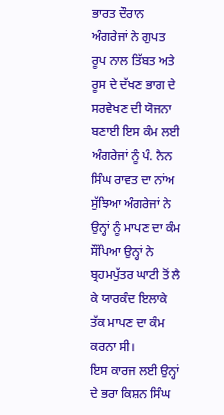ਭਾਰਤ ਦੌਰਾਨ ਅੰਗਰੇਜਾਂ ਨੇ ਗੁਪਤ ਰੂਪ ਨਾਲ ਤਿੱਬਤ ਅਤੇ ਰੂਸ ਦੇ ਦੱਖਣ ਭਾਗ ਦੇ ਸਰਵੇਖਣ ਦੀ ਯੋਜਨਾ ਬਣਾਈ ਇਸ ਕੰਮ ਲਈ ਅੰਗਰੇਜਾਂ ਨੂੰ ਪੰ. ਨੈਨ ਸਿੰਘ ਰਾਵਤ ਦਾ ਨਾਂਅ ਸੁੱਝਿਆ ਅੰਗਰੇਜਾਂ ਨੇ ਉਨ੍ਹਾਂ ਨੂੰ ਮਾਪਣ ਦਾ ਕੰਮ ਸੌਂਪਿਆ ਉਨ੍ਹਾਂ ਨੇ ਬ੍ਰਹਮਪੁੱਤਰ ਘਾਟੀ ਤੋਂ ਲੈ ਕੇ ਯਾਰਕੰਦ ਇਲਾਕੇ ਤੱਕ ਮਾਪਣ ਦਾ ਕੰਮ ਕਰਨਾ ਸੀ।
ਇਸ ਕਾਰਜ ਲਈ ਉਨ੍ਹਾਂ ਦੇ ਭਰਾ ਕਿਸ਼ਨ ਸਿੰਘ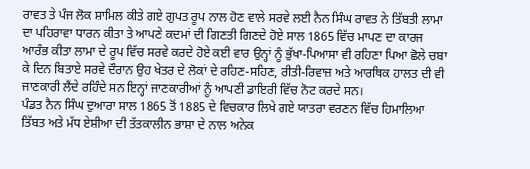ਰਾਵਤ ਤੇ ਪੰਜ ਲੋਕ ਸ਼ਾਮਿਲ ਕੀਤੇ ਗਏ ਗੁਪਤ ਰੂਪ ਨਾਲ ਹੋਣ ਵਾਲੇ ਸਰਵੇ ਲਈ ਨੈਨ ਸਿੰਘ ਰਾਵਤ ਨੇ ਤਿੱਬਤੀ ਲਾਮਾ ਦਾ ਪਹਿਰਾਵਾ ਧਾਰਨ ਕੀਤਾ ਤੇ ਆਪਣੇ ਕਦਮਾਂ ਦੀ ਗਿਣਤੀ ਗਿਣਦੇ ਹੋਏ ਸਾਲ 1865 ਵਿੱਚ ਮਾਪਣ ਦਾ ਕਾਰਜ ਆਰੰਭ ਕੀਤਾ ਲਾਮਾ ਦੇ ਰੂਪ ਵਿੱਚ ਸਰਵੇ ਕਰਦੇ ਹੋਏ ਕਈ ਵਾਰ ਉਨ੍ਹਾਂ ਨੂੰ ਭੁੱਖਾ-ਪਿਆਸਾ ਵੀ ਰਹਿਣਾ ਪਿਆ ਛੋਲੇ ਚਬਾ ਕੇ ਦਿਨ ਬਿਤਾਏ ਸਰਵੇ ਦੌਰਾਨ ਉਹ ਖੇਤਰ ਦੇ ਲੋਕਾਂ ਦੇ ਰਹਿਣ-ਸਹਿਣ, ਰੀਤੀ-ਰਿਵਾਜ਼ ਅਤੇ ਆਰਥਿਕ ਹਾਲਤ ਦੀ ਵੀ ਜਾਣਕਾਰੀ ਲੈਂਦੇ ਰਹਿੰਦੇ ਸਨ ਇਨ੍ਹਾਂ ਜਾਣਕਾਰੀਆਂ ਨੂੰ ਆਪਣੀ ਡਾਇਰੀ ਵਿੱਚ ਨੋਟ ਕਰਦੇ ਸਨ।
ਪੰਡਤ ਨੈਨ ਸਿੰਘ ਦੁਆਰਾ ਸਾਲ 1865 ਤੋਂ 1885 ਦੇ ਵਿਚਕਾਰ ਲਿਖੇ ਗਏ ਯਾਤਰਾ ਵਰਣਨ ਵਿੱਚ ਹਿਮਾਲਿਆ ਤਿੱਬਤ ਅਤੇ ਮੱਧ ਏਸ਼ੀਆ ਦੀ ਤੱਤਕਾਲੀਨ ਭਾਸ਼ਾ ਦੇ ਨਾਲ ਅਨੇਕ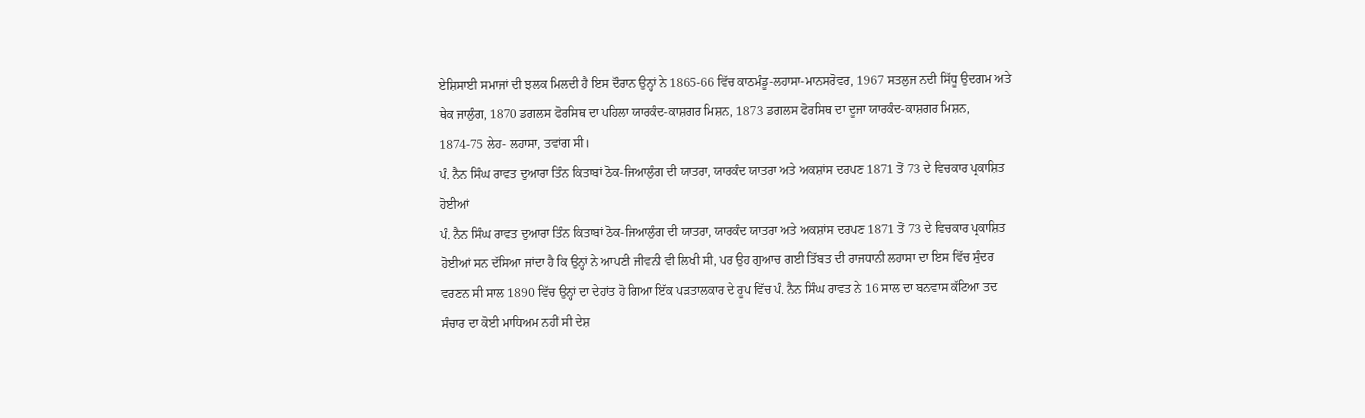ਏਸ਼ਿਸਾਈ ਸਮਾਜਾਂ ਦੀ ਝਲਕ ਮਿਲਦੀ ਹੈ ਇਸ ਦੌਰਾਨ ਉਨ੍ਹਾਂ ਨੇ 1865-66 ਵਿੱਚ ਕਾਠਮੰਡੂ-ਲਹਾਸਾ-ਮਾਨਸਰੋਵਰ, 1967 ਸਤਲੁਜ ਨਦੀ ਸਿੱਧੂ ਉਦਗਮ ਅਤੇ ਥੇਕ ਜਾਲੁੰਗ, 1870 ਡਗਲਸ ਫੋਰਸਿਥ ਦਾ ਪਹਿਲਾ ਯਾਰਕੰਦ-ਕਾਸ਼ਗਰ ਮਿਸ਼ਨ, 1873 ਡਗਲਸ ਫੋਰਸਿਥ ਦਾ ਦੂਜਾ ਯਾਰਕੰਦ-ਕਾਸ਼ਗਰ ਮਿਸ਼ਨ, 1874-75 ਲੇਹ- ਲਹਾਸਾ, ਤਵਾਂਗ ਸੀ।
ਪੰ. ਨੈਨ ਸਿੰਘ ਰਾਵਤ ਦੁਆਰਾ ਤਿੰਨ ਕਿਤਾਬਾਂ ਠੋਕ-ਜਿਆਲੁੰਗ ਦੀ ਯਾਤਰਾ, ਯਾਰਕੰਦ ਯਾਤਰਾ ਅਤੇ ਅਕਸ਼ਾਂਸ ਦਰਪਣ 1871 ਤੋਂ 73 ਦੇ ਵਿਚਕਾਰ ਪ੍ਰਕਾਸ਼ਿਤ ਹੋਈਆਂ
ਪੰ. ਨੈਨ ਸਿੰਘ ਰਾਵਤ ਦੁਆਰਾ ਤਿੰਨ ਕਿਤਾਬਾਂ ਠੋਕ-ਜਿਆਲੁੰਗ ਦੀ ਯਾਤਰਾ, ਯਾਰਕੰਦ ਯਾਤਰਾ ਅਤੇ ਅਕਸ਼ਾਂਸ ਦਰਪਣ 1871 ਤੋਂ 73 ਦੇ ਵਿਚਕਾਰ ਪ੍ਰਕਾਸ਼ਿਤ ਹੋਈਆਂ ਸਨ ਦੱਸਿਆ ਜਾਂਦਾ ਹੈ ਕਿ ਉਨ੍ਹਾਂ ਨੇ ਆਪਣੀ ਜੀਵਨੀ ਵੀ ਲਿਖੀ ਸੀ, ਪਰ ਉਹ ਗੁਆਚ ਗਈ ਤਿੱਬਤ ਦੀ ਰਾਜਧਾਨੀ ਲਹਾਸਾ ਦਾ ਇਸ ਵਿੱਚ ਸੁੰਦਰ ਵਰਣਨ ਸੀ ਸਾਲ 1890 ਵਿੱਚ ਉਨ੍ਹਾਂ ਦਾ ਦੇਹਾਂਤ ਹੋ ਗਿਆ ਇੱਕ ਪੜਤਾਲਕਾਰ ਦੇ ਰੂਪ ਵਿੱਚ ਪੰ. ਨੈਨ ਸਿੰਘ ਰਾਵਤ ਨੇ 16 ਸਾਲ ਦਾ ਬਨਵਾਸ ਕੱਟਿਆ ਤਦ ਸੰਚਾਰ ਦਾ ਕੋਈ ਮਾਧਿਅਮ ਨਹੀਂ ਸੀ ਦੇਸ਼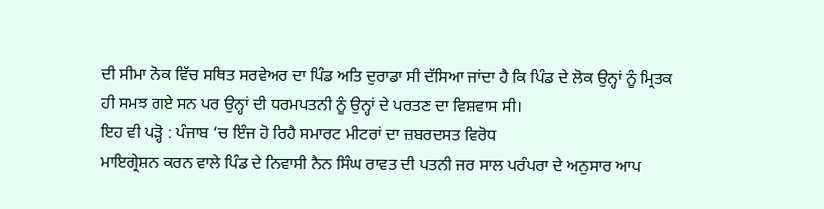ਦੀ ਸੀਮਾ ਨੋਕ ਵਿੱਚ ਸਥਿਤ ਸਰਵੇਅਰ ਦਾ ਪਿੰਡ ਅਤਿ ਦੁਰਾਡਾ ਸੀ ਦੱਸਿਆ ਜਾਂਦਾ ਹੈ ਕਿ ਪਿੰਡ ਦੇ ਲੋਕ ਉਨ੍ਹਾਂ ਨੂੰ ਮ੍ਰਿਤਕ ਹੀ ਸਮਝ ਗਏ ਸਨ ਪਰ ਉਨ੍ਹਾਂ ਦੀ ਧਰਮਪਤਨੀ ਨੂੰ ਉਨ੍ਹਾਂ ਦੇ ਪਰਤਣ ਦਾ ਵਿਸ਼ਵਾਸ ਸੀ।
ਇਹ ਵੀ ਪੜ੍ਹੋ : ਪੰਜਾਬ ‘ਚ ਇੰਜ ਹੋ ਰਿਹੈ ਸਮਾਰਟ ਮੀਟਰਾਂ ਦਾ ਜ਼ਬਰਦਸਤ ਵਿਰੋਧ
ਮਾਇਗ੍ਰੇਸ਼ਨ ਕਰਨ ਵਾਲੇ ਪਿੰਡ ਦੇ ਨਿਵਾਸੀ ਨੈਨ ਸਿੰਘ ਰਾਵਤ ਦੀ ਪਤਨੀ ਜਰ ਸਾਲ ਪਰੰਪਰਾ ਦੇ ਅਨੁਸਾਰ ਆਪ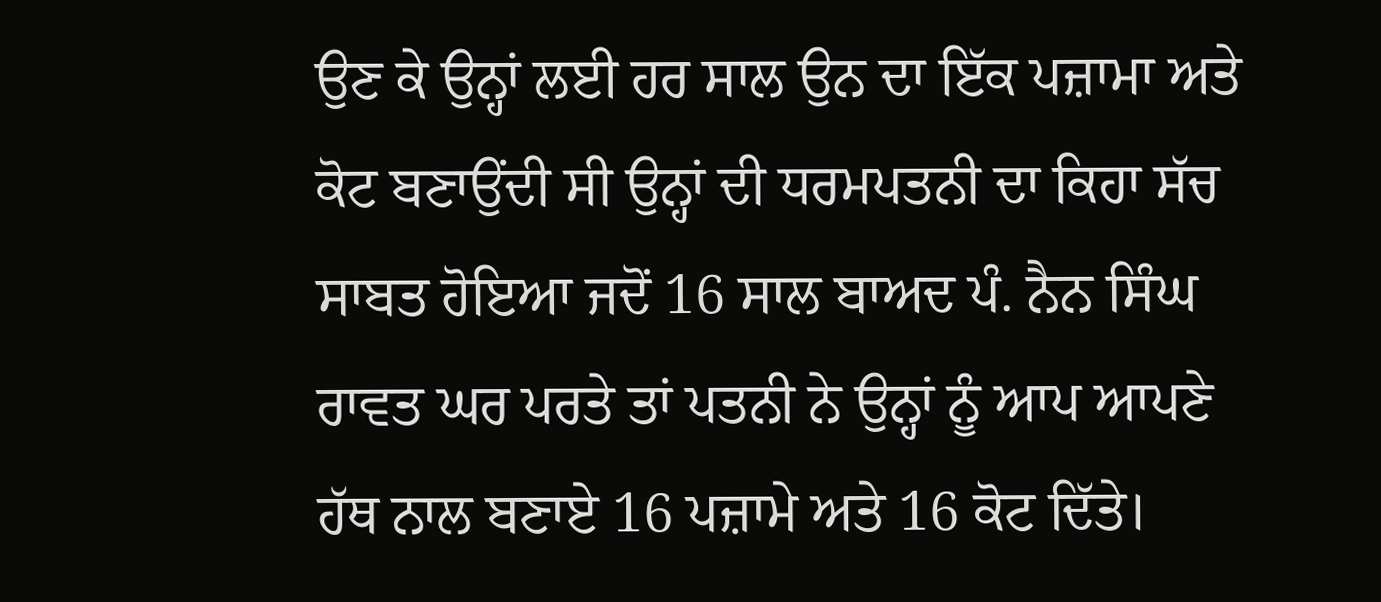ਉਣ ਕੇ ਉਨ੍ਹਾਂ ਲਈ ਹਰ ਸਾਲ ਉਨ ਦਾ ਇੱਕ ਪਜ਼ਾਮਾ ਅਤੇ ਕੋਟ ਬਣਾਉਂਦੀ ਸੀ ਉਨ੍ਹਾਂ ਦੀ ਧਰਮਪਤਨੀ ਦਾ ਕਿਹਾ ਸੱਚ ਸਾਬਤ ਹੋਇਆ ਜਦੋਂ 16 ਸਾਲ ਬਾਅਦ ਪੰ. ਨੈਨ ਸਿੰਘ ਰਾਵਤ ਘਰ ਪਰਤੇ ਤਾਂ ਪਤਨੀ ਨੇ ਉਨ੍ਹਾਂ ਨੂੰ ਆਪ ਆਪਣੇ ਹੱਥ ਨਾਲ ਬਣਾਏ 16 ਪਜ਼ਾਮੇ ਅਤੇ 16 ਕੋਟ ਦਿੱਤੇ।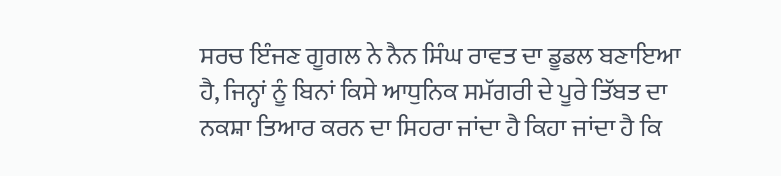ਸਰਚ ਇੰਜਣ ਗੂਗਲ ਨੇ ਨੈਨ ਸਿੰਘ ਰਾਵਤ ਦਾ ਡੂਡਲ ਬਣਾਇਆ ਹੈ, ਜਿਨ੍ਹਾਂ ਨੂੰ ਬਿਨਾਂ ਕਿਸੇ ਆਧੁਨਿਕ ਸਮੱਗਰੀ ਦੇ ਪੂਰੇ ਤਿੱਬਤ ਦਾ ਨਕਸ਼ਾ ਤਿਆਰ ਕਰਨ ਦਾ ਸਿਹਰਾ ਜਾਂਦਾ ਹੈ ਕਿਹਾ ਜਾਂਦਾ ਹੈ ਕਿ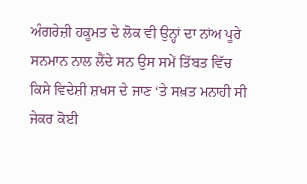ਅੰਗਰੇਜ਼ੀ ਹਕੂਮਤ ਦੇ ਲੋਕ ਵੀ ਉਨ੍ਹਾਂ ਦਾ ਨਾਂਅ ਪੂਰੇ ਸਨਮਾਨ ਨਾਲ ਲੈਂਦੇ ਸਨ ਉਸ ਸਮੇਂ ਤਿੱਬਤ ਵਿੱਚ ਕਿਸੇ ਵਿਦੇਸ਼ੀ ਸ਼ਖਸ ਦੇ ਜਾਣ ‘ਤੇ ਸਖ਼ਤ ਮਨਾਹੀ ਸੀ ਜੇਕਰ ਕੋਈ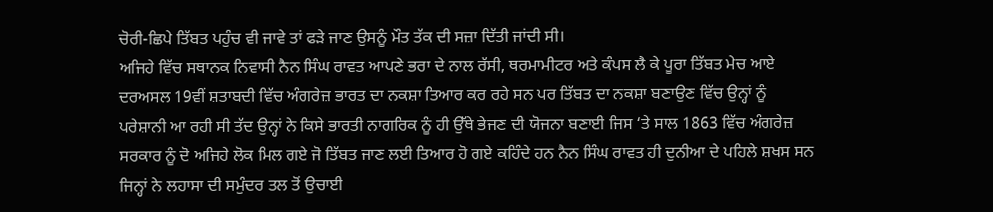ਚੋਰੀ-ਛਿਪੇ ਤਿੱਬਤ ਪਹੁੰਚ ਵੀ ਜਾਵੇ ਤਾਂ ਫੜੇ ਜਾਣ ਉਸਨੂੰ ਮੌਤ ਤੱਕ ਦੀ ਸਜ਼ਾ ਦਿੱਤੀ ਜਾਂਦੀ ਸੀ।
ਅਜਿਹੇ ਵਿੱਚ ਸਥਾਨਕ ਨਿਵਾਸੀ ਨੈਨ ਸਿੰਘ ਰਾਵਤ ਆਪਣੇ ਭਰਾ ਦੇ ਨਾਲ ਰੱਸੀ, ਥਰਮਾਮੀਟਰ ਅਤੇ ਕੰਪਸ ਲੈ ਕੇ ਪੂਰਾ ਤਿੱਬਤ ਮੇਚ ਆਏ ਦਰਅਸਲ 19ਵੀਂ ਸ਼ਤਾਬਦੀ ਵਿੱਚ ਅੰਗਰੇਜ਼ ਭਾਰਤ ਦਾ ਨਕਸ਼ਾ ਤਿਆਰ ਕਰ ਰਹੇ ਸਨ ਪਰ ਤਿੱਬਤ ਦਾ ਨਕਸ਼ਾ ਬਣਾਉਣ ਵਿੱਚ ਉਨ੍ਹਾਂ ਨੂੰ ਪਰੇਸ਼ਾਨੀ ਆ ਰਹੀ ਸੀ ਤੱਦ ਉਨ੍ਹਾਂ ਨੇ ਕਿਸੇ ਭਾਰਤੀ ਨਾਗਰਿਕ ਨੂੰ ਹੀ ਉੱਥੇ ਭੇਜਣ ਦੀ ਯੋਜਨਾ ਬਣਾਈ ਜਿਸ ‘ਤੇ ਸਾਲ 1863 ਵਿੱਚ ਅੰਗਰੇਜ਼ ਸਰਕਾਰ ਨੂੰ ਦੋ ਅਜਿਹੇ ਲੋਕ ਮਿਲ ਗਏ ਜੋ ਤਿੱਬਤ ਜਾਣ ਲਈ ਤਿਆਰ ਹੋ ਗਏ ਕਹਿੰਦੇ ਹਨ ਨੈਨ ਸਿੰਘ ਰਾਵਤ ਹੀ ਦੁਨੀਆ ਦੇ ਪਹਿਲੇ ਸ਼ਖਸ ਸਨ ਜਿਨ੍ਹਾਂ ਨੇ ਲਹਾਸਾ ਦੀ ਸਮੁੰਦਰ ਤਲ ਤੋਂ ਉਚਾਈ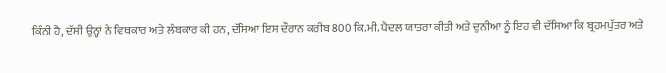ਕਿੰਨੀ ਹੈ, ਦੱਸੀ ਉਨ੍ਹਾਂ ਨੇ ਵਿਥਕਾਰ ਅਤੇ ਲੰਬਕਾਰ ਕੀ ਹਨ, ਦੱਸਿਆ ਇਸ ਦੌਰਾਨ ਕਰੀਬ 800 ਕਿ.ਮੀ. ਪੈਦਲ ਯਾਤਰਾ ਕੀਤੀ ਅਤੇ ਦੁਨੀਆ ਨੂੰ ਇਹ ਵੀ ਦੱਸਿਆ ਕਿ ਬ੍ਰਹਮਪੁੱਤਰ ਅਤੇ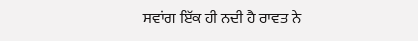ਸਵਾਂਗ ਇੱਕ ਹੀ ਨਦੀ ਹੈ ਰਾਵਤ ਨੇ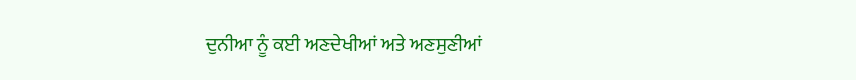ਦੁਨੀਆ ਨੂੰ ਕਈ ਅਣਦੇਖੀਆਂ ਅਤੇ ਅਣਸੁਣੀਆਂ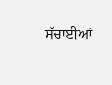ਸੱਚਾਈਆਂ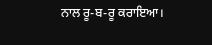ਨਾਲ ਰੂ-ਬ-ਰੂ ਕਰਾਇਆ।